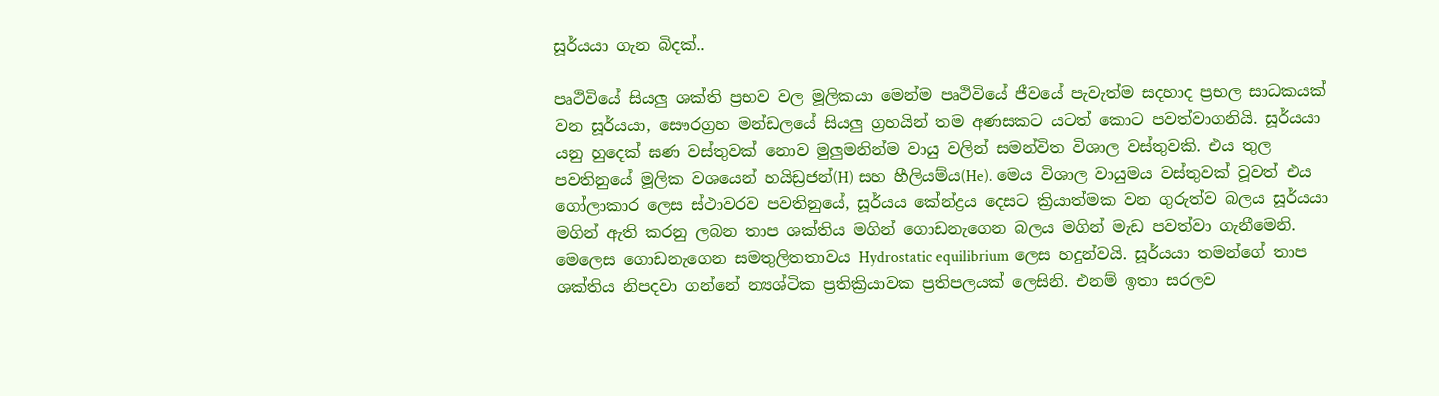සූර්යයා ගැන බිදක්..

පෘථිවියේ සියලු ශක්ති ප්‍රභව වල මූලිකයා මෙන්ම පෘථිවියේ ජීවයේ පැවැත්ම සදහාද ප්‍රභල සාධකයක් වන සූර්යයා, සෞරග්‍රහ මන්ඩලයේ සියලු ග්‍රහයින් තම අණසකට යටත් කොට පවත්වාගනියි. සූර්යයා යනු හුදෙක් ඝණ වස්තුවක් නොව මුලුමනින්ම වායු වලින් සමන්විත විශාල වස්තුවකි. එය තුල පවතිනුයේ මූලික වශයෙන් හයිඩ්‍රජන්(H) සහ හීලියම්ය(He). මෙය විශාල වායුමය වස්තුවක් වූවත් එය ගෝලාකාර ලෙස ස්ථාවරව පවතිනුයේ, සූර්යය කේන්ද්‍රය දෙසට ක්‍රියාත්මක වන ගුරුත්ව බලය සූර්යයා මගින් ඇති කරනු ලබන තාප ශක්තිය මගින් ගොඩනැගෙන බලය මගින් මැඩ පවත්වා ගැනීමෙනි. මෙලෙස ගොඩනැගෙන සමතුලිතතාවය Hydrostatic equilibrium ලෙස හදුන්වයි. සූර්යයා තමන්ගේ තාප ශක්තිය නිපදවා ගන්නේ න්‍යශ්ටික ප්‍රතික්‍රියාවක ප්‍රතිපලයක් ලෙසිනි. එනම් ඉතා සරලව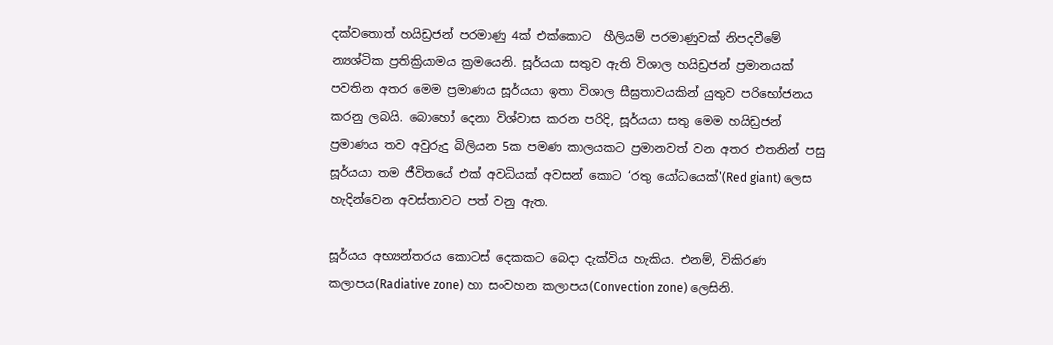දක්වතොත් හයිඩ්‍රජන් පරමාණු 4ක් එක්කොට  හීලියම් පරමාණුවක් නිපදවීමේ න්‍යශ්ටික ප්‍රතික්‍රියාමය ක්‍රමයෙනි. සූර්යයා සතුව ඇති විශාල හයිඩ්‍රජන් ප්‍රමානයක් පවතින අතර මෙම ප්‍රමාණය සූර්යයා ඉතා විශාල සීඝ්‍රතාවයකින් යුතුව පරිභෝජනය කරනු ලබයි. බොහෝ දෙනා විශ්වාස කරන පරිදි, සූර්යයා සතු මෙම හයිඩ්‍රජන් ප්‍රමාණය තව අවුරුදු බිලියන 5ක පමණ කාලයකට ප්‍රමානවත් වන අතර එතනින් පසු සූර්යයා තම ජීවිතයේ එක් අවධියක් අවසන් කොට ‘රතු යෝධයෙක්'(Red giant) ලෙස හැදින්වෙන අවස්තාවට පත් වනු ඇත.

සූර්යය අභ්‍යන්තරය කොටස් දෙකකට බෙදා දැක්විය හැකිය. එනම්, විකිරණ කලාපය(Radiative zone) හා සංවහන කලාපය(Convection zone) ලෙසිනි.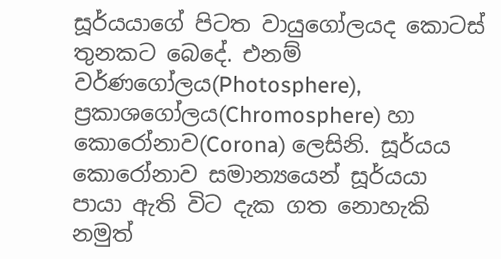සූර්යයාගේ පිටත වායුගෝලයද කොටස් තුනකට බෙදේ. එනම් වර්ණගෝලය(Photosphere), ප්‍රකාශගෝලය(Chromosphere) හා කොරෝනාව(Corona) ලෙසිනි. සූර්යය කොරෝනාව සමාන්‍යයෙන් සූර්යයා පායා ඇති විට දැක ගත නොහැකි නමුත්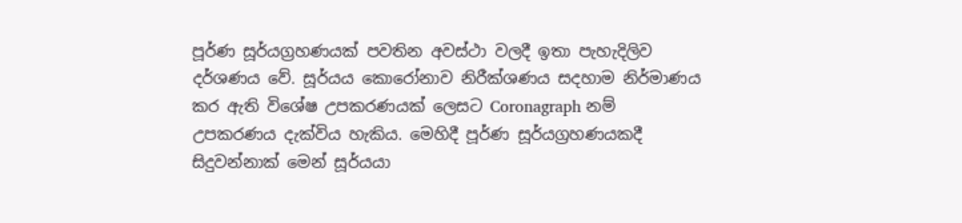පූර්ණ සූර්යග්‍රහණයක් පවතින අවස්ථා වලදී ඉතා පැහැදිලිව දර්ශණය වේ. සූර්යය කොරෝනාව නිරීක්ශණය සදහාම නිර්මාණය කර ඇති විශේෂ උපකරණයක් ලෙසට Coronagraph නම් උපකරණය දැක්විය හැකිය. මෙහිදී පූර්ණ සූර්යග්‍රහණයකදී සිදුවන්නාක් මෙන් සූර්යයා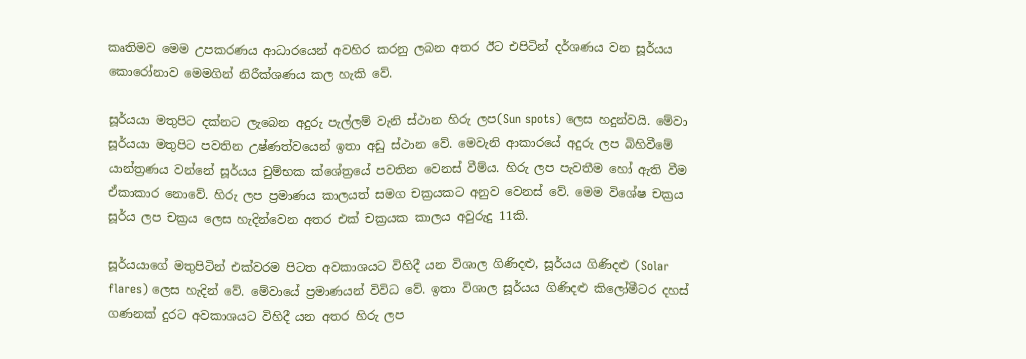කෘතිමව මෙම උපකරණය ආධාරයෙන් අවහිර කරනු ලබන අතර ඊට එපිටින් දර්ශණය වන සූර්යය කොරෝනාව මෙමගින් නිරීක්ශණය කල හැකි වේ.

සූර්යයා මතුපිට දක්නට ලැබෙන අදුරු පැල්ලම් වැනි ස්ථාන හිරු ලප(Sun spots) ලෙස හදුන්වයි. මේවා සූර්යයා මතුපිට පවතින උෂ්ණත්වයෙන් ඉතා අඩු ස්ථාන වේ. මෙවැනි ආකාරයේ අදුරු ලප බිහිවීමේ යාන්ත්‍රණය වන්නේ සූර්යය චුම්භක ක්ශේත්‍රයේ පවතින වෙනස් වීම්ය. හිරු ලප පැවතීම හෝ ඇති වීම ඒකාකාර නොවේ. හිරු ලප ප්‍රමාණය කාලයත් සමග චක්‍රයකට අනුව වෙනස් වේ. මෙම විශේෂ චක්‍රය සූර්ය ලප චක්‍රය ලෙස හැදින්වෙන අතර එක් චක්‍රයක කාලය අවුරුදු 11කි.

සූර්යයාගේ මතුපිටින් එක්වරම පිටත අවකාශයට විහිදී යන විශාල ගිණිදළු, සූර්යය ගිණිදළු (Solar flares) ලෙස හැදින් වේ. මේවායේ ප්‍රමාණයන් විවිධ වේ. ඉතා විශාල සූර්යය ගිණිදළු කිලෝමීටර දහස් ගණනක් දුරට අවකාශයට විහිදී යන අතර හිරු ලප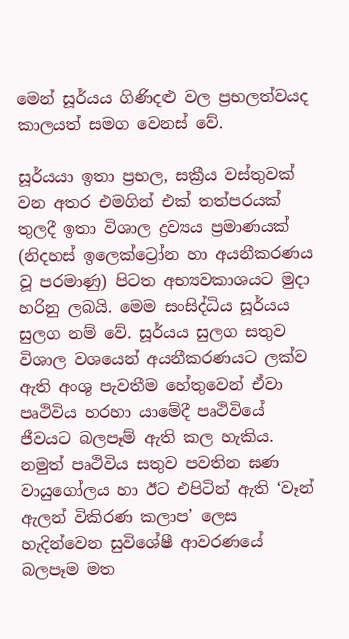මෙන් සූර්යය ගිණිදළු වල ප්‍රභලත්වයද කාලයත් සමග වෙනස් වේ.

සූර්යයා ඉතා ප්‍රභල, සක්‍රීය වස්තුවක් වන අතර එමගින් එක් තත්පරයක් තුලදී ඉතා විශාල ද්‍රව්‍යය ප්‍රමාණයක් (නිදහස් ඉලෙක්ට්‍රෝන හා අයනීකරණය වූ පරමාණු) පිටත අභ්‍යවකාශයට මුදා හරිනු ලබයි. මෙම සංසිද්ධිය සූර්යය සුලග නම් වේ. සූර්යය සුලග සතුව විශාල වශයෙන් අයනීකරණයට ලක්ව ඇති අංශු පැවතීම හේතුවෙන් ඒවා පෘථිවිය හරහා යාමේදී පෘථිවියේ ජීවයට බලපෑම් ඇති කල හැකිය. නමුත් පෘථිවිය සතුව පවතින ඝණ වායුගෝලය හා ඊට එපිටින් ඇති ‘වෑන් ඇලන් විකිරණ කලාප’ ලෙස හැදින්වෙන සුවිශේෂී ආවරණයේ බලපෑම මත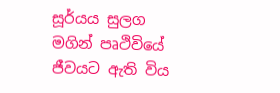සූර්යය සුලග මගින් පෘථිවියේ ජීවයට ඇති විය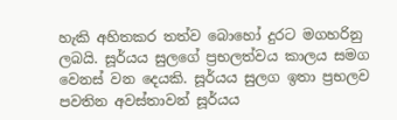හැකි අහිතකර තත්ව බොහෝ දුරට මගහරිනු ලබයි. සූර්යය සුලගේ ප්‍රභලත්වය කාලය සමග වෙනස් වන දෙයකි. සූර්යය සුලග ඉතා ප්‍රභලව පවතින අවස්තාවන් සූර්යය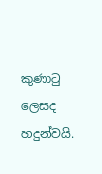කුණාටු ලෙසද හදුන්වයි.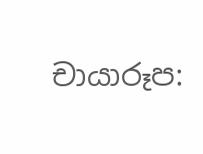චායාරූප: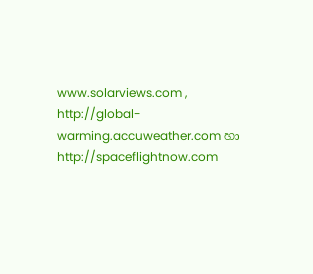www.solarviews.com , http://global-warming.accuweather.com හා http://spaceflightnow.com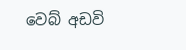වෙබ් අඩවි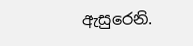ඇසුරෙනි.